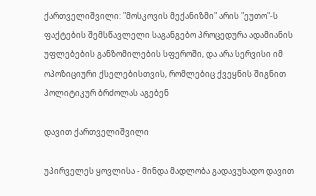ქართველიშვილი: "მოსკოვის მექანიზმი" არის "ეუთო"-ს ფაქტების შემსწავლელი საგანგებო პროცედურა ადამიანის უფლებების განზომილების სფეროში, და არა სერვისი იმ ოპოზიციური ქსელებისთვის, რომლებიც ქვეყნის შიგნით პოლიტიკურ ბრძოლას აგებენ

დავით ქართველიშვილი

უპირველეს ყოვლისა - მინდა მადლობა გადავუხადო დავით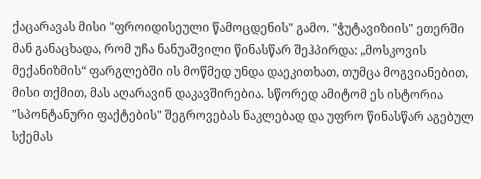ქაცარავას მისი "ფროიდისეული წამოცდენის" გამო. "ჭუტავიზიის" ეთერში მან განაცხადა, რომ უჩა ნანუაშვილი წინასწარ შეჰპირდა: „მოსკოვის მექანიზმის“ ფარგლებში ის მოწმედ უნდა დაეკითხათ, თუმცა მოგვიანებით, მისი თქმით, მას აღარავინ დაკავშირებია. სწორედ ამიტომ ეს ისტორია "სპონტანური ფაქტების" შეგროვებას ნაკლებად და უფრო წინასწარ აგებულ სქემას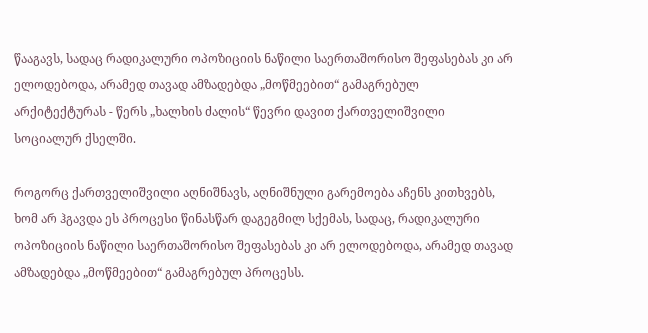წააგავს, სადაც რადიკალური ოპოზიციის ნაწილი საერთაშორისო შეფასებას კი არ ელოდებოდა, არამედ თავად ამზადებდა „მოწმეებით“ გამაგრებულ არქიტექტურას - წერს „ხალხის ძალის“ წევრი დავით ქართველიშვილი სოციალურ ქსელში.

როგორც ქართველიშვილი აღნიშნავს, აღნიშნული გარემოება აჩენს კითხვებს, ხომ არ ჰგავდა ეს პროცესი წინასწარ დაგეგმილ სქემას, სადაც, რადიკალური ოპოზიციის ნაწილი საერთაშორისო შეფასებას კი არ ელოდებოდა, არამედ თავად ამზადებდა „მოწმეებით“ გამაგრებულ პროცესს.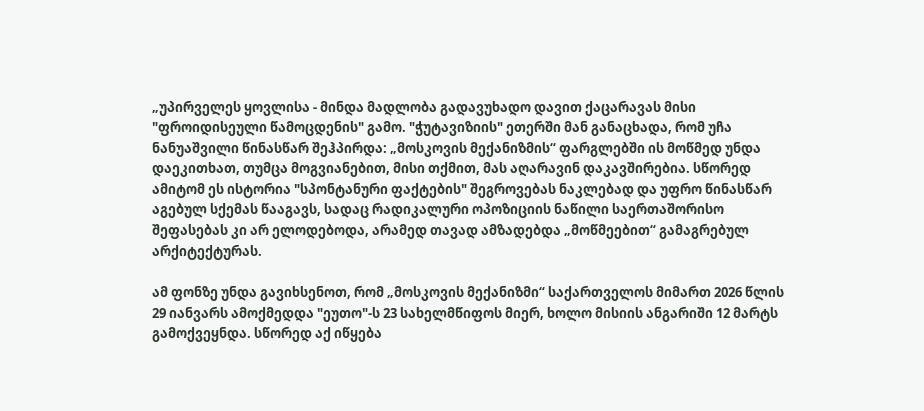„უპირველეს ყოვლისა - მინდა მადლობა გადავუხადო დავით ქაცარავას მისი "ფროიდისეული წამოცდენის" გამო. "ჭუტავიზიის" ეთერში მან განაცხადა, რომ უჩა ნანუაშვილი წინასწარ შეჰპირდა: „მოსკოვის მექანიზმის“ ფარგლებში ის მოწმედ უნდა დაეკითხათ, თუმცა მოგვიანებით, მისი თქმით, მას აღარავინ დაკავშირებია. სწორედ ამიტომ ეს ისტორია "სპონტანური ფაქტების" შეგროვებას ნაკლებად და უფრო წინასწარ აგებულ სქემას წააგავს, სადაც რადიკალური ოპოზიციის ნაწილი საერთაშორისო შეფასებას კი არ ელოდებოდა, არამედ თავად ამზადებდა „მოწმეებით“ გამაგრებულ არქიტექტურას.

ამ ფონზე უნდა გავიხსენოთ, რომ „მოსკოვის მექანიზმი“ საქართველოს მიმართ 2026 წლის 29 იანვარს ამოქმედდა "ეუთო"-ს 23 სახელმწიფოს მიერ, ხოლო მისიის ანგარიში 12 მარტს გამოქვეყნდა. სწორედ აქ იწყება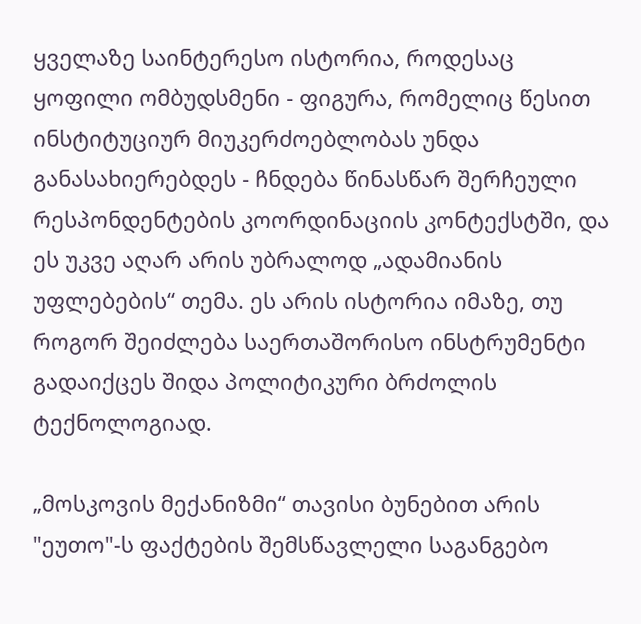ყველაზე საინტერესო ისტორია, როდესაც ყოფილი ომბუდსმენი - ფიგურა, რომელიც წესით ინსტიტუციურ მიუკერძოებლობას უნდა განასახიერებდეს - ჩნდება წინასწარ შერჩეული რესპონდენტების კოორდინაციის კონტექსტში, და ეს უკვე აღარ არის უბრალოდ „ადამიანის უფლებების“ თემა. ეს არის ისტორია იმაზე, თუ როგორ შეიძლება საერთაშორისო ინსტრუმენტი გადაიქცეს შიდა პოლიტიკური ბრძოლის ტექნოლოგიად.

„მოსკოვის მექანიზმი“ თავისი ბუნებით არის "ეუთო"-ს ფაქტების შემსწავლელი საგანგებო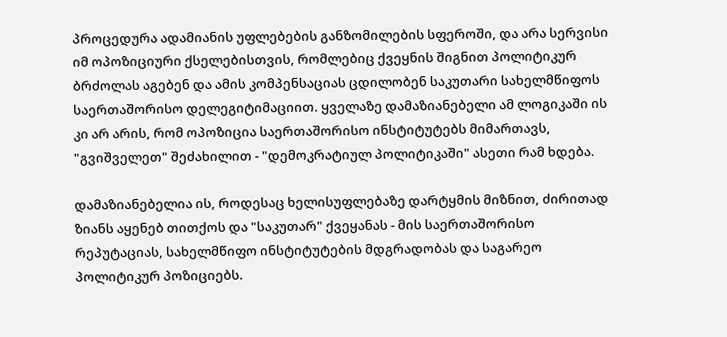პროცედურა ადამიანის უფლებების განზომილების სფეროში, და არა სერვისი იმ ოპოზიციური ქსელებისთვის, რომლებიც ქვეყნის შიგნით პოლიტიკურ ბრძოლას აგებენ და ამის კომპენსაციას ცდილობენ საკუთარი სახელმწიფოს საერთაშორისო დელეგიტიმაციით. ყველაზე დამაზიანებელი ამ ლოგიკაში ის კი არ არის, რომ ოპოზიცია საერთაშორისო ინსტიტუტებს მიმართავს, "გვიშველეთ" შეძახილით - "დემოკრატიულ პოლიტიკაში" ასეთი რამ ხდება.

დამაზიანებელია ის, როდესაც ხელისუფლებაზე დარტყმის მიზნით, ძირითად ზიანს აყენებ თითქოს და "საკუთარ" ქვეყანას - მის საერთაშორისო რეპუტაციას, სახელმწიფო ინსტიტუტების მდგრადობას და საგარეო პოლიტიკურ პოზიციებს.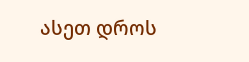ასეთ დროს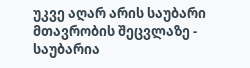უკვე აღარ არის საუბარი მთავრობის შეცვლაზე - საუბარია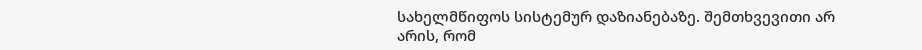სახელმწიფოს სისტემურ დაზიანებაზე. შემთხვევითი არ არის, რომ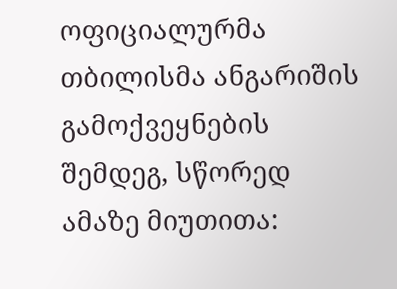ოფიციალურმა თბილისმა ანგარიშის გამოქვეყნების შემდეგ, სწორედ ამაზე მიუთითა: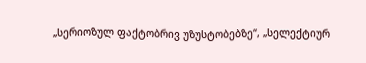„სერიოზულ ფაქტობრივ უზუსტობებზე“, „სელექტიურ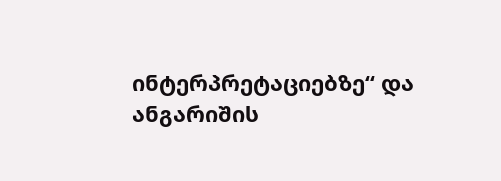ინტერპრეტაციებზე“ და ანგარიშის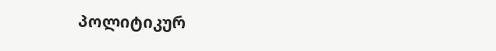პოლიტიკურ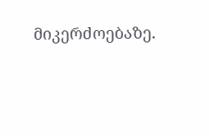მიკერძოებაზე.